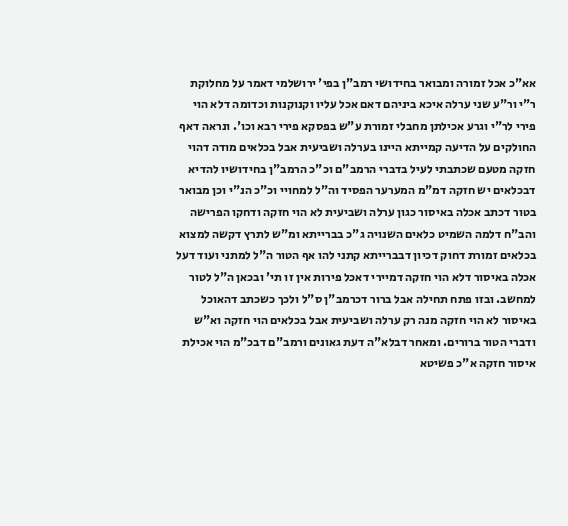אא"כ אכל זמורה ומבואר בחידושי רמב"ן בפי' ירושלמי דאמר על מחלוקת ר"י ור"ע שני ערלה איכא ביניהם דאם אכל עליו וקנוקנות וכדומה דלא הוי פירי לר"י וגרע אכילתן מחבלי זמורת ע"ש בפסקא פירי רבא וכו'. ונראה דאף החולקים על הדיעה קמייתא היינו בערלה ושביעית אבל בכלאים מודה דהוי חזקה מטעם שכתבתי לעיל בדברי הרמב"ם וכ"כ הרמב"ן בחידושיו להדיא דבכלאים יש חזקה דמ"מ המערער הפסיד וה"ל למחויי וכ"כ הנ"י וכן מבואר בטור דכתב אכלה באיסור כגון ערלה ושביעית לא הוי חזקה ודחקו הפרישה והב"ח דלמה השמיט כלאים השנויה ג"כ בברייתא ומ"ש לתרץ דקשה למצוא בכלאים זמורת דחוק דכיון דבברייתא קתני להו אף הטור ה"ל למתני ועוד דעל אכלה באיסור דלא הוי חזקה דמיירי דאכל פירות אין זו תי' ובכאן ה"ל לטור למחשב. ובזו פתח תחילה אבל ברור דכרמב"ן ס"ל ולכך כשכתב דהאוכל באיסור לא הוי חזקה מנה רק ערלה ושביעית אבל בכלאים הוי חזקה וא"ש ודברי הטור ברורים. ומאחר דבלא"ה דעת גאונים ורמב"ם דבכ"מ הוי אכילת איסור חזקה א"כ פשיטא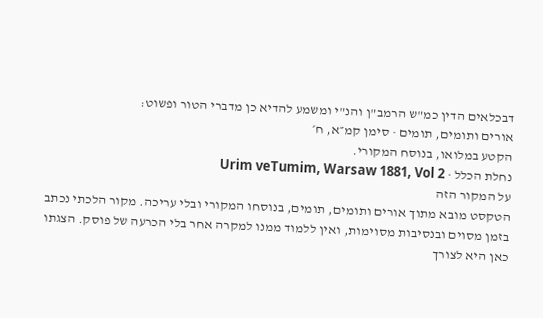דבכלאים הדין כמ"ש הרמב"ן והנ"י ומשמע להדיא כן מדברי הטור ופשוט:
אורים ותומים, תומים · סימן קמ״א, ח׳
הקטע במלואו, בנוסח המקורי.
נחלת הכלל · Urim veTumim, Warsaw 1881, Vol 2
על המקור הזה
הטקסט מובא מתוך אורים ותומים, תומים, בנוסחו המקורי ובלי עריכה. מקור הלכתי נכתב בזמן מסוים ובנסיבות מסוימות, ואין ללמוד ממנו למקרה אחר בלי הכרעה של פוסק. הצגתו כאן היא לצורך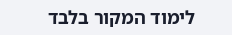לימוד המקור בלבד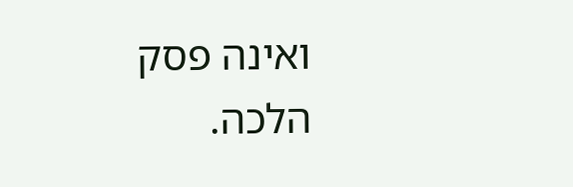ואינה פסק הלכה.